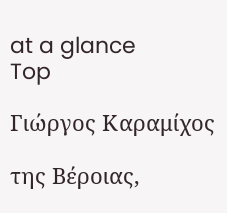at a glance
Top

Γιώργος Καραμίχος

της Βέροιας,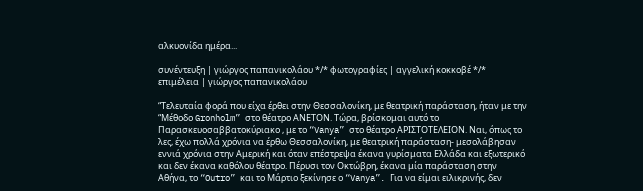αλκυονίδα ημέρα...

συνέντευξη | γιώργος παπανικολάου */* φωτογραφίες | αγγελική κοκκοβέ */* επιμέλεια | γιώργος παπανικολάου

“Τελευταία φορά που είχα έρθει στην Θεσσαλονίκη, με θεατρική παράσταση, ήταν με την “Μέθοδο Gronholm” στο θέατρο ΑΝΕΤΟΝ. Τώρα, βρίσκομαι αυτό το Παρασκευοσαββατοκύριακο , με το “Vanya” στο θέατρο ΑΡΙΣΤΟΤΕΛΕΙΟΝ. Ναι, όπως το λες, έχω πολλά χρόνια να έρθω Θεσσαλονίκη, με θεατρική παράσταση- μεσολάβησαν εννιά χρόνια στην Αμερική και όταν επέστρεψα έκανα γυρίσματα Ελλάδα και εξωτερικό και δεν έκανα καθόλου θέατρο. Πέρυσι τον Οκτώβρη, έκανα μία παράσταση στην Αθήνα, το “Outro” και το Μάρτιο ξεκίνησε ο “Vanya”. Για να είμαι ειλικρινής, δεν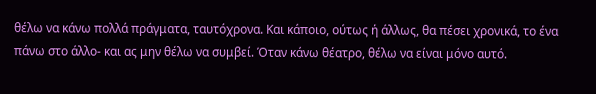θέλω να κάνω πολλά πράγματα, ταυτόχρονα. Και κάποιο, ούτως ή άλλως, θα πέσει χρονικά, το ένα πάνω στο άλλο- και ας μην θέλω να συμβεί. Όταν κάνω θέατρο, θέλω να είναι μόνο αυτό.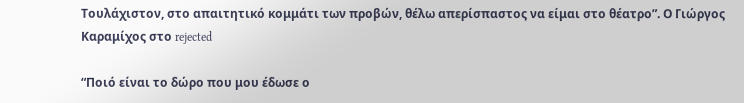Τουλάχιστον, στο απαιτητικό κομμάτι των προβών, θέλω απερίσπαστος να είμαι στο θέατρο”. Ο Γιώργος Καραμίχος στο rejected

“Ποιό είναι το δώρο που μου έδωσε ο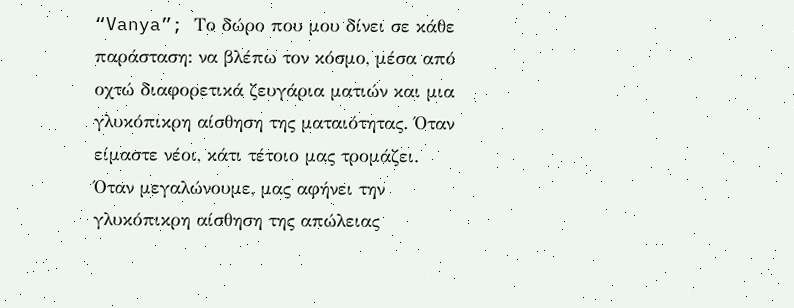“Vanya”; Το δώρο που μου δίνει σε κάθε παράσταση: να βλέπω τον κόσμο, μέσα από οχτώ διαφορετικά ζευγάρια ματιών και μια γλυκόπικρη αίσθηση της ματαιότητας. Όταν είμαστε νέοι, κάτι τέτοιο μας τρομάζει. Όταν μεγαλώνουμε, μας αφήνει την γλυκόπικρη αίσθηση της απώλειας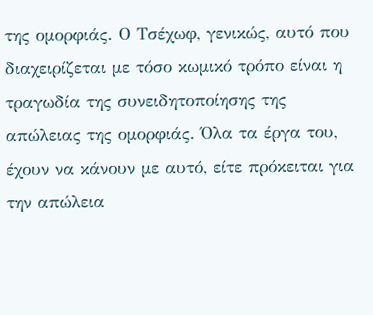της ομορφιάς. Ο Τσέχωφ, γενικώς, αυτό που διαχειρίζεται με τόσο κωμικό τρόπο είναι η τραγωδία της συνειδητοποίησης της απώλειας της ομορφιάς. Όλα τα έργα του, έχουν να κάνουν με αυτό, είτε πρόκειται για την απώλεια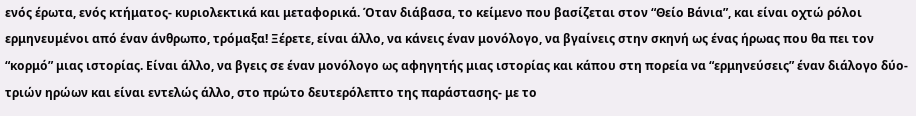ενός έρωτα, ενός κτήματος- κυριολεκτικά και μεταφορικά. Όταν διάβασα, το κείμενο που βασίζεται στον “Θείο Βάνια”, και είναι οχτώ ρόλοι ερμηνευμένοι από έναν άνθρωπο, τρόμαξα! Ξέρετε, είναι άλλο, να κάνεις έναν μονόλογο, να βγαίνεις στην σκηνή ως ένας ήρωας που θα πει τον “κορμό” μιας ιστορίας. Είναι άλλο, να βγεις σε έναν μονόλογο ως αφηγητής μιας ιστορίας και κάπου στη πορεία να “ερμηνεύσεις” έναν διάλογο δύο- τριών ηρώων και είναι εντελώς άλλο, στο πρώτο δευτερόλεπτο της παράστασης- με το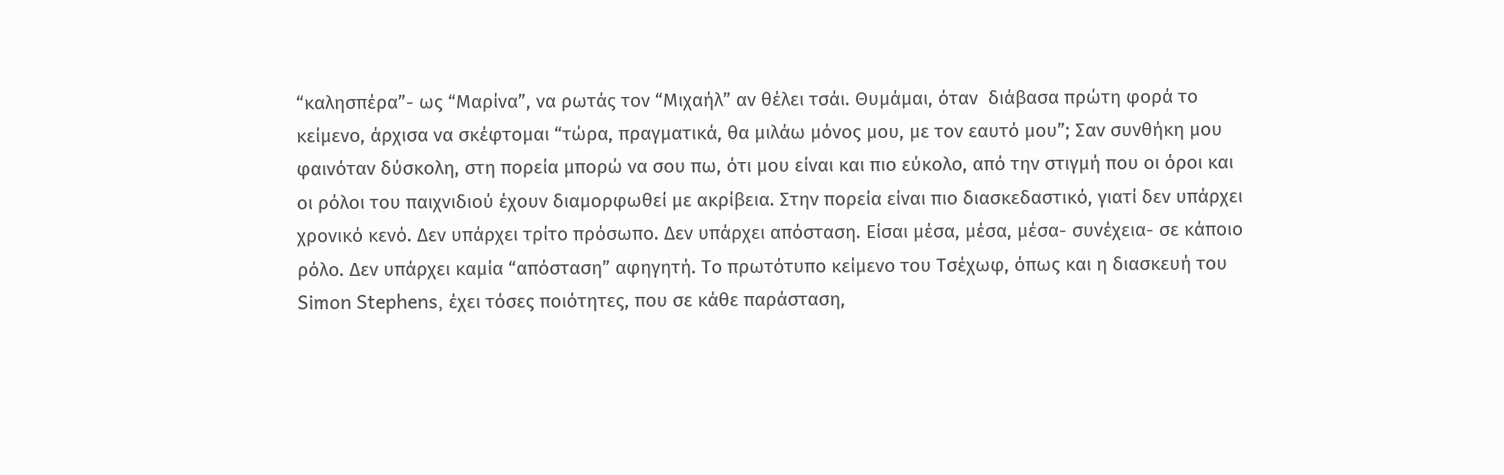“καλησπέρα”- ως “Μαρίνα”, να ρωτάς τον “Μιχαήλ” αν θέλει τσάι. Θυμάμαι, όταν  διάβασα πρώτη φορά το κείμενο, άρχισα να σκέφτομαι “τώρα, πραγματικά, θα μιλάω μόνος μου, με τον εαυτό μου”; Σαν συνθήκη μου φαινόταν δύσκολη, στη πορεία μπορώ να σου πω, ότι μου είναι και πιο εύκολο, από την στιγμή που οι όροι και οι ρόλοι του παιχνιδιού έχουν διαμορφωθεί με ακρίβεια. Στην πορεία είναι πιο διασκεδαστικό, γιατί δεν υπάρχει χρονικό κενό. Δεν υπάρχει τρίτο πρόσωπο. Δεν υπάρχει απόσταση. Είσαι μέσα, μέσα, μέσα- συνέχεια- σε κάποιο ρόλο. Δεν υπάρχει καμία “απόσταση” αφηγητή. Το πρωτότυπο κείμενο του Τσέχωφ, όπως και η διασκευή του Simon Stephens, έχει τόσες ποιότητες, που σε κάθε παράσταση,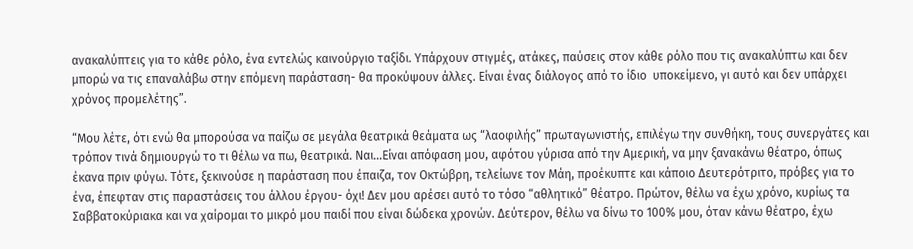ανακαλύπτεις για το κάθε ρόλο, ένα εντελώς καινούργιο ταξίδι. Υπάρχουν στιγμές, ατάκες, παύσεις στον κάθε ρόλο που τις ανακαλύπτω και δεν μπορώ να τις επαναλάβω στην επόμενη παράσταση- θα προκύψουν άλλες. Είναι ένας διάλογος από το ίδιο  υποκείμενο, γι αυτό και δεν υπάρχει χρόνος προμελέτης”.

“Μου λέτε, ότι ενώ θα μπορούσα να παίζω σε μεγάλα θεατρικά θεάματα ως “λαοφιλής” πρωταγωνιστής, επιλέγω την συνθήκη, τους συνεργάτες και τρόπον τινά δημιουργώ το τι θέλω να πω, θεατρικά. Ναι…Είναι απόφαση μου, αφότου γύρισα από την Αμερική, να μην ξανακάνω θέατρο, όπως έκανα πριν φύγω. Τότε, ξεκινούσε η παράσταση που έπαιζα, τον Οκτώβρη, τελείωνε τον Μάη, προέκυπτε και κάποιο Δευτερότριτο, πρόβες για το ένα, έπεφταν στις παραστάσεις του άλλου έργου- όχι! Δεν μου αρέσει αυτό το τόσο “αθλητικό” θέατρο. Πρώτον, θέλω να έχω χρόνο, κυρίως τα Σαββατοκύριακα και να χαίρομαι το μικρό μου παιδί που είναι δώδεκα χρονών. Δεύτερον, θέλω να δίνω το 100% μου, όταν κάνω θέατρο, έχω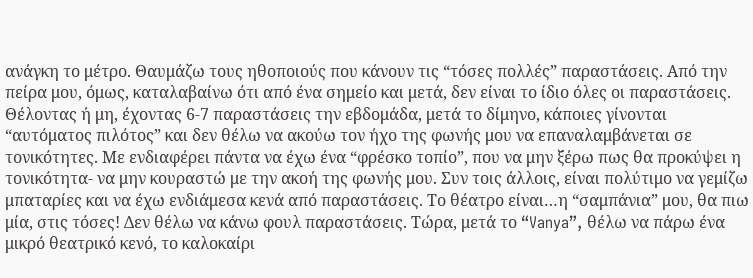ανάγκη το μέτρο. Θαυμάζω τους ηθοποιούς που κάνουν τις “τόσες πολλές” παραστάσεις. Από την πείρα μου, όμως, καταλαβαίνω ότι από ένα σημείο και μετά, δεν είναι το ίδιο όλες οι παραστάσεις. Θέλοντας ή μη, έχοντας 6-7 παραστάσεις την εβδομάδα, μετά το δίμηνο, κάποιες γίνονται “αυτόματος πιλότος” και δεν θέλω να ακούω τον ήχο της φωνής μου να επαναλαμβάνεται σε τονικότητες. Με ενδιαφέρει πάντα να έχω ένα “φρέσκο τοπίο”, που να μην ξέρω πως θα προκύψει η τονικότητα- να μην κουραστώ με την ακοή της φωνής μου. Συν τοις άλλοις, είναι πολύτιμο να γεμίζω μπαταρίες και να έχω ενδιάμεσα κενά από παραστάσεις. Το θέατρο είναι…η “σαμπάνια” μου, θα πιω μία, στις τόσες! Δεν θέλω να κάνω φουλ παραστάσεις. Τώρα, μετά το “Vanya”, θέλω να πάρω ένα μικρό θεατρικό κενό, το καλοκαίρι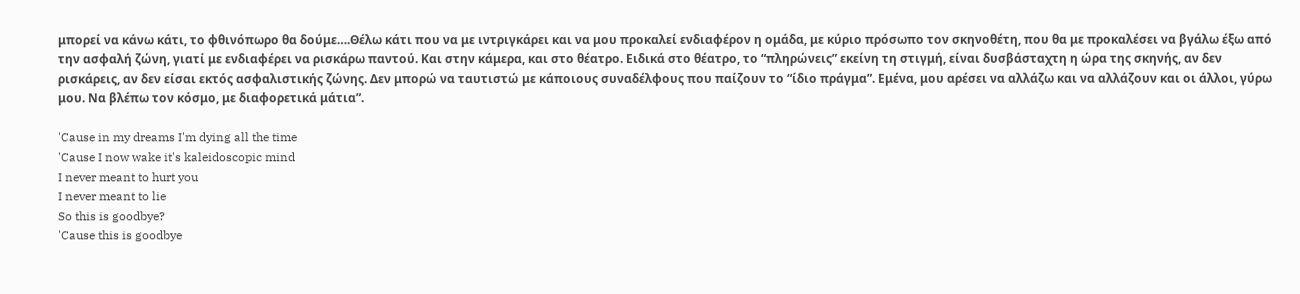μπορεί να κάνω κάτι, το φθινόπωρο θα δούμε….Θέλω κάτι που να με ιντριγκάρει και να μου προκαλεί ενδιαφέρον η ομάδα, με κύριο πρόσωπο τον σκηνοθέτη, που θα με προκαλέσει να βγάλω έξω από την ασφαλή ζώνη, γιατί με ενδιαφέρει να ρισκάρω παντού. Και στην κάμερα, και στο θέατρο. Ειδικά στο θέατρο, το “πληρώνεις” εκείνη τη στιγμή, είναι δυσβάσταχτη η ώρα της σκηνής, αν δεν ρισκάρεις, αν δεν είσαι εκτός ασφαλιστικής ζώνης. Δεν μπορώ να ταυτιστώ με κάποιους συναδέλφους που παίζουν το “ίδιο πράγμα”. Εμένα, μου αρέσει να αλλάζω και να αλλάζουν και οι άλλοι, γύρω μου. Να βλέπω τον κόσμο, με διαφορετικά μάτια”.

'Cause in my dreams I'm dying all the time
'Cause I now wake it's kaleidoscopic mind
I never meant to hurt you
I never meant to lie
So this is goodbye?
'Cause this is goodbye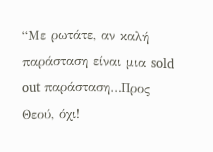“Με ρωτάτε, αν καλή παράσταση είναι μια sold out παράσταση…Προς Θεού, όχι!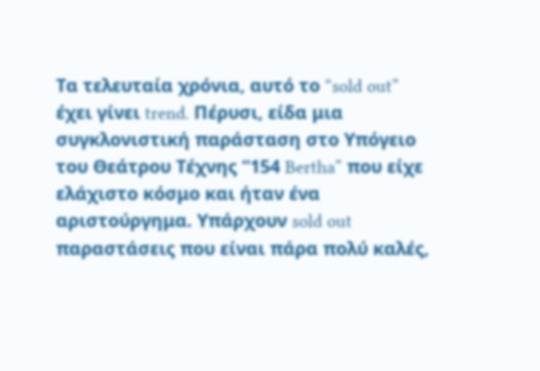Τα τελευταία χρόνια, αυτό το “sold out” έχει γίνει trend. Πέρυσι, είδα μια συγκλονιστική παράσταση στο Υπόγειο του Θεάτρου Τέχνης “154 Bertha” που είχε ελάχιστο κόσμο και ήταν ένα αριστούργημα. Υπάρχουν sold out παραστάσεις που είναι πάρα πολύ καλές,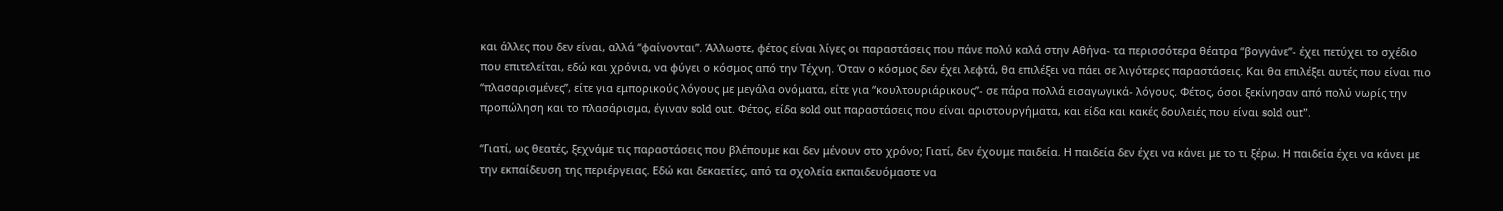και άλλες που δεν είναι, αλλά “φαίνονται”. Άλλωστε, φέτος είναι λίγες οι παραστάσεις που πάνε πολύ καλά στην Αθήνα- τα περισσότερα θέατρα “βογγάνε”- έχει πετύχει το σχέδιο που επιτελείται, εδώ και χρόνια, να φύγει ο κόσμος από την Τέχνη. Όταν ο κόσμος δεν έχει λεφτά, θα επιλέξει να πάει σε λιγότερες παραστάσεις. Και θα επιλέξει αυτές που είναι πιο “πλασαρισμένες”, είτε για εμπορικούς λόγους με μεγάλα ονόματα, είτε για “κουλτουριάρικους”- σε πάρα πολλά εισαγωγικά- λόγους. Φέτος, όσοι ξεκίνησαν από πολύ νωρίς την προπώληση και το πλασάρισμα, έγιναν sold out. Φέτος, είδα sold out παραστάσεις που είναι αριστουργήματα, και είδα και κακές δουλειές που είναι sold out”.

“Γιατί, ως θεατές, ξεχνάμε τις παραστάσεις που βλέπουμε και δεν μένουν στο χρόνο; Γιατί, δεν έχουμε παιδεία. Η παιδεία δεν έχει να κάνει με το τι ξέρω. Η παιδεία έχει να κάνει με την εκπαίδευση της περιέργειας. Εδώ και δεκαετίες, από τα σχολεία εκπαιδευόμαστε να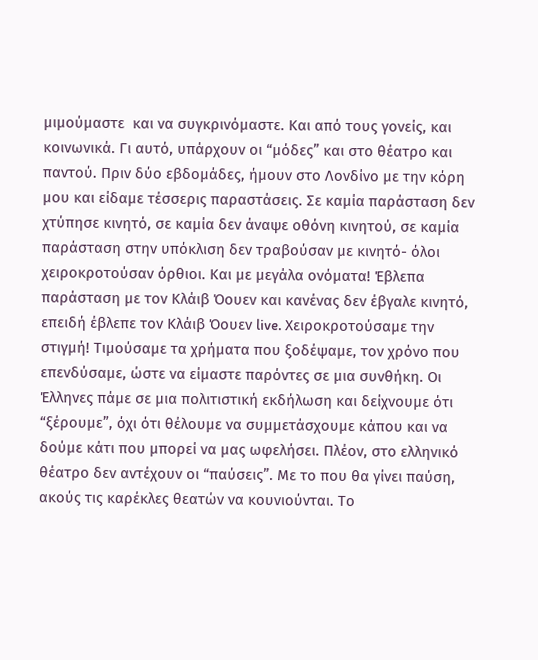μιμούμαστε  και να συγκρινόμαστε. Και από τους γονείς, και κοινωνικά. Γι αυτό, υπάρχουν οι “μόδες” και στο θέατρο και παντού. Πριν δύο εβδομάδες, ήμουν στο Λονδίνο με την κόρη μου και είδαμε τέσσερις παραστάσεις. Σε καμία παράσταση δεν χτύπησε κινητό, σε καμία δεν άναψε οθόνη κινητού, σε καμία παράσταση στην υπόκλιση δεν τραβούσαν με κινητό- όλοι χειροκροτούσαν όρθιοι. Και με μεγάλα ονόματα! Έβλεπα παράσταση με τον Κλάιβ Όουεν και κανένας δεν έβγαλε κινητό, επειδή έβλεπε τον Κλάιβ Όουεν live. Χειροκροτούσαμε την στιγμή! Τιμούσαμε τα χρήματα που ξοδέψαμε, τον χρόνο που επενδύσαμε, ώστε να είμαστε παρόντες σε μια συνθήκη. Οι Έλληνες πάμε σε μια πολιτιστική εκδήλωση και δείχνουμε ότι “ξέρουμε”, όχι ότι θέλουμε να συμμετάσχουμε κάπου και να δούμε κάτι που μπορεί να μας ωφελήσει. Πλέον, στο ελληνικό θέατρο δεν αντέχουν οι “παύσεις”. Με το που θα γίνει παύση, ακούς τις καρέκλες θεατών να κουνιούνται. Το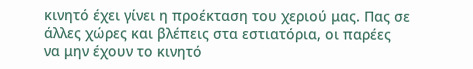κινητό έχει γίνει η προέκταση του χεριού μας. Πας σε άλλες χώρες και βλέπεις στα εστιατόρια, οι παρέες να μην έχουν το κινητό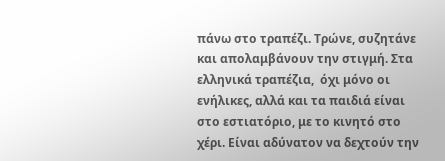πάνω στο τραπέζι. Τρώνε, συζητάνε και απολαμβάνουν την στιγμή. Στα ελληνικά τραπέζια,  όχι μόνο οι ενήλικες, αλλά και τα παιδιά είναι στο εστιατόριο, με το κινητό στο χέρι. Είναι αδύνατον να δεχτούν την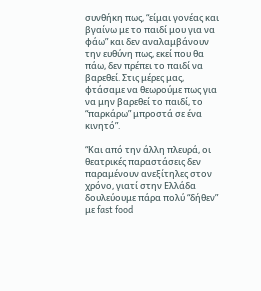συνθήκη πως, “είμαι γονέας και βγαίνω με το παιδί μου για να φάω” και δεν αναλαμβάνουν την ευθύνη πως, εκεί που θα πάω, δεν πρέπει το παιδί να βαρεθεί. Στις μέρες μας, φτάσαμε να θεωρούμε πως για να μην βαρεθεί το παιδί, το “παρκάρω” μπροστά σε ένα κινητό”.

“Και από την άλλη πλευρά, οι θεατρικές παραστάσεις δεν παραμένουν ανεξίτηλες στον χρόνο, γιατί στην Ελλάδα δουλεύουμε πάρα πολύ “δήθεν” με fast food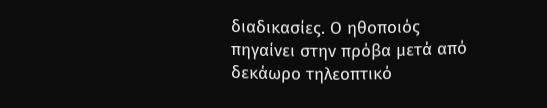διαδικασίες. Ο ηθοποιός πηγαίνει στην πρόβα μετά από δεκάωρο τηλεοπτικό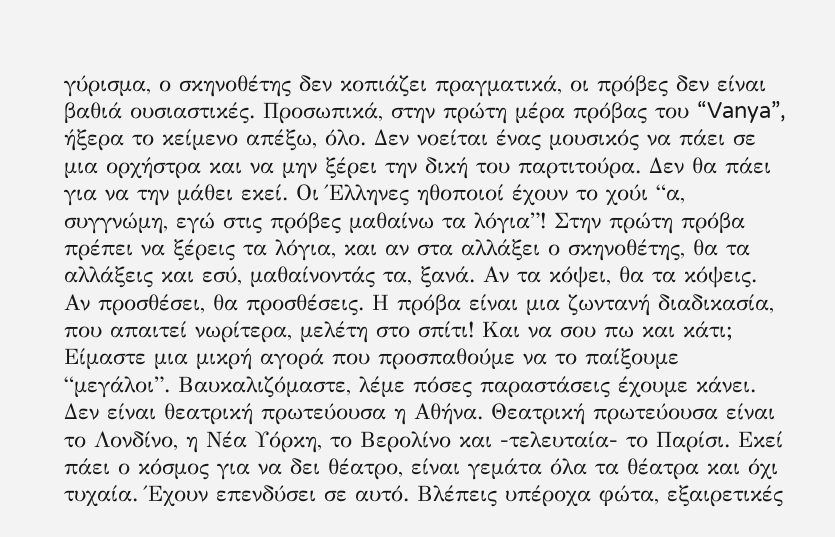γύρισμα, ο σκηνοθέτης δεν κοπιάζει πραγματικά, οι πρόβες δεν είναι βαθιά ουσιαστικές. Προσωπικά, στην πρώτη μέρα πρόβας του “Vanya”, ήξερα το κείμενο απέξω, όλο. Δεν νοείται ένας μουσικός να πάει σε μια ορχήστρα και να μην ξέρει την δική του παρτιτούρα. Δεν θα πάει για να την μάθει εκεί. Οι Έλληνες ηθοποιοί έχουν το χούι “α, συγγνώμη, εγώ στις πρόβες μαθαίνω τα λόγια”! Στην πρώτη πρόβα πρέπει να ξέρεις τα λόγια, και αν στα αλλάξει ο σκηνοθέτης, θα τα αλλάξεις και εσύ, μαθαίνοντάς τα, ξανά. Αν τα κόψει, θα τα κόψεις. Αν προσθέσει, θα προσθέσεις. Η πρόβα είναι μια ζωντανή διαδικασία, που απαιτεί νωρίτερα, μελέτη στο σπίτι! Και να σου πω και κάτι; Είμαστε μια μικρή αγορά που προσπαθούμε να το παίξουμε “μεγάλοι”. Βαυκαλιζόμαστε, λέμε πόσες παραστάσεις έχουμε κάνει. Δεν είναι θεατρική πρωτεύουσα η Αθήνα. Θεατρική πρωτεύουσα είναι το Λονδίνο, η Νέα Υόρκη, το Βερολίνο και -τελευταία- το Παρίσι. Εκεί πάει ο κόσμος για να δει θέατρο, είναι γεμάτα όλα τα θέατρα και όχι τυχαία. Έχουν επενδύσει σε αυτό. Βλέπεις υπέροχα φώτα, εξαιρετικές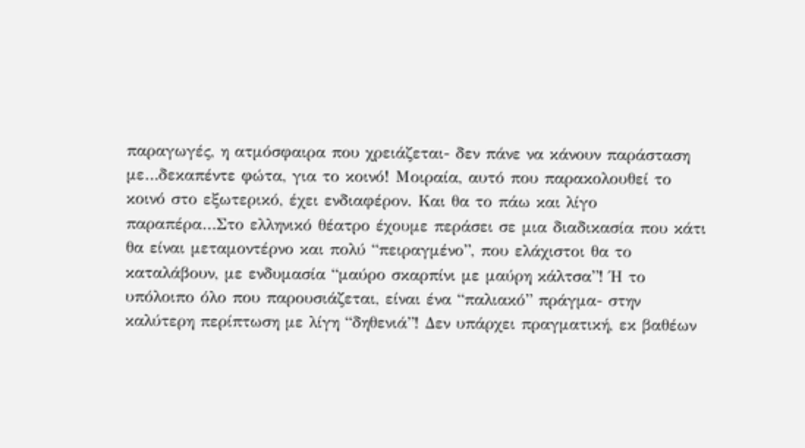παραγωγές, η ατμόσφαιρα που χρειάζεται- δεν πάνε να κάνουν παράσταση με…δεκαπέντε φώτα, για το κοινό! Μοιραία, αυτό που παρακολουθεί το κοινό στο εξωτερικό, έχει ενδιαφέρον. Και θα το πάω και λίγο παραπέρα…Στο ελληνικό θέατρο έχουμε περάσει σε μια διαδικασία που κάτι θα είναι μεταμοντέρνο και πολύ “πειραγμένο”, που ελάχιστοι θα το καταλάβουν, με ενδυμασία “μαύρο σκαρπίνι με μαύρη κάλτσα”! Ή το υπόλοιπο όλο που παρουσιάζεται, είναι ένα “παλιακό” πράγμα- στην καλύτερη περίπτωση με λίγη “δηθενιά”! Δεν υπάρχει πραγματική, εκ βαθέων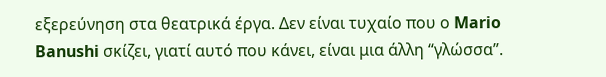εξερεύνηση στα θεατρικά έργα. Δεν είναι τυχαίο που ο Mario Banushi σκίζει, γιατί αυτό που κάνει, είναι μια άλλη “γλώσσα”.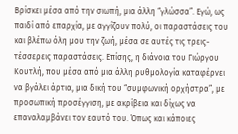Βρίσκει μέσα από την σιωπή, μια άλλη “γλώσσα”. Εγώ, ως παιδί από επαρχία, με αγγίζουν πολύ, οι παραστάσεις του και βλέπω όλη μου την ζωή, μέσα σε αυτές τις τρεις-τέσσερεις παραστάσεις. Επίσης, η διάνοια του Γιώργου Κουτλή, που μέσα από μια άλλη ρυθμολογία καταφέρνει να βγάλει άρτια, μια δική του “συμφωνική ορχήστρα”, με προσωπική προσέγγιση, με ακρίβεια και δίχως να επαναλαμβάνει τον εαυτό του. Όπως και κάποιες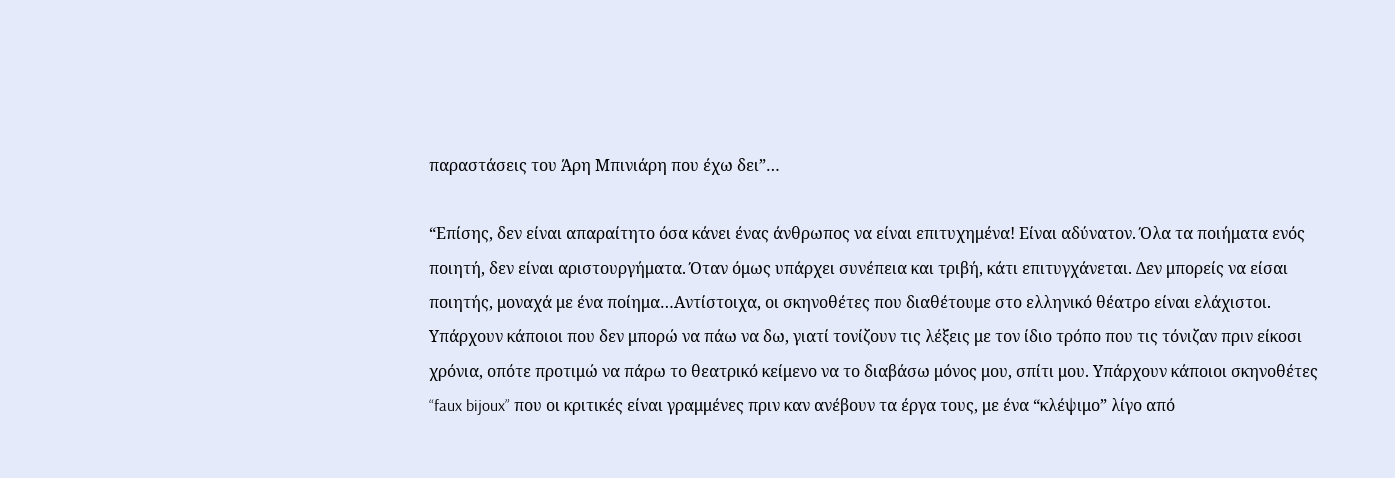παραστάσεις του Άρη Μπινιάρη που έχω δει”…

“Επίσης, δεν είναι απαραίτητο όσα κάνει ένας άνθρωπος να είναι επιτυχημένα! Είναι αδύνατον. Όλα τα ποιήματα ενός ποιητή, δεν είναι αριστουργήματα. Όταν όμως υπάρχει συνέπεια και τριβή, κάτι επιτυγχάνεται. Δεν μπορείς να είσαι ποιητής, μοναχά με ένα ποίημα…Αντίστοιχα, οι σκηνοθέτες που διαθέτουμε στο ελληνικό θέατρο είναι ελάχιστοι. Υπάρχουν κάποιοι που δεν μπορώ να πάω να δω, γιατί τονίζουν τις λέξεις με τον ίδιο τρόπο που τις τόνιζαν πριν είκοσι χρόνια, οπότε προτιμώ να πάρω το θεατρικό κείμενο να το διαβάσω μόνος μου, σπίτι μου. Υπάρχουν κάποιοι σκηνοθέτες “faux bijoux” που οι κριτικές είναι γραμμένες πριν καν ανέβουν τα έργα τους, με ένα “κλέψιμο” λίγο από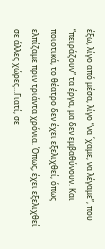έξω, λίγο από μέσα, λίγο “να ΄χαμε, να λέγαμε”, που “πειράζουν” τα έργα, μα δεν εμβαθύνουν. Και ποιοτικά, το θέατρο δεν έχει εξελιχθεί, όπως ελπίζαμε πριν τριάντα χρόνια. Όπως, έχει εξελιχθεί σε άλλες χώρες…Γιατί, σε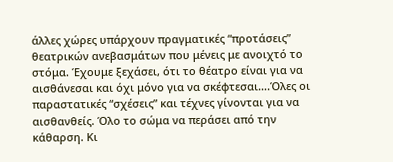άλλες χώρες υπάρχουν πραγματικές “προτάσεις” θεατρικών ανεβασμάτων που μένεις με ανοιχτό το στόμα. Έχουμε ξεχάσει, ότι το θέατρο είναι για να αισθάνεσαι και όχι μόνο για να σκέφτεσαι….Όλες οι παραστατικές “σχέσεις” και τέχνες γίνονται για να αισθανθείς. Όλο το σώμα να περάσει από την κάθαρση. Κι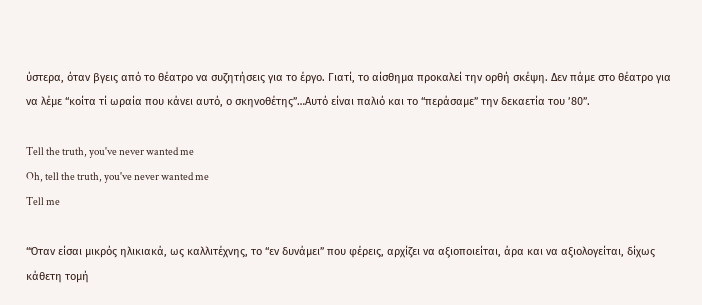ύστερα, όταν βγεις από το θέατρο να συζητήσεις για το έργο. Γιατί, το αίσθημα προκαλεί την ορθή σκέψη. Δεν πάμε στο θέατρο για να λέμε “κοίτα τί ωραία που κάνει αυτό, ο σκηνοθέτης”…Αυτό είναι παλιό και το “περάσαμε” την δεκαετία του ’80”.

Tell the truth, you've never wanted me
Oh, tell the truth, you've never wanted me
Tell me

“Όταν είσαι μικρός ηλικιακά, ως καλλιτέχνης, το “εν δυνάμει” που φέρεις, αρχίζει να αξιοποιείται, άρα και να αξιολογείται, δίχως κάθετη τομή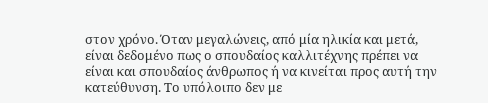στον χρόνο. Όταν μεγαλώνεις, από μία ηλικία και μετά, είναι δεδομένο πως ο σπουδαίος καλλιτέχνης πρέπει να είναι και σπουδαίος άνθρωπος ή να κινείται προς αυτή την κατεύθυνση. Το υπόλοιπο δεν με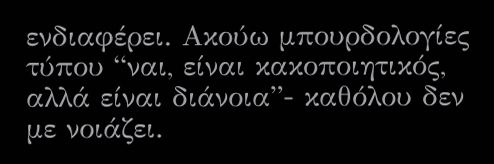ενδιαφέρει. Ακούω μπουρδολογίες τύπου “ναι, είναι κακοποιητικός, αλλά είναι διάνοια”- καθόλου δεν με νοιάζει.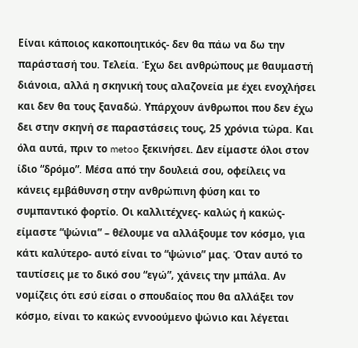Είναι κάποιος κακοποιητικός- δεν θα πάω να δω την παράστασή του. Τελεία. Έχω δει ανθρώπους με θαυμαστή διάνοια, αλλά η σκηνική τους αλαζονεία με έχει ενοχλήσει και δεν θα τους ξαναδώ. Υπάρχουν άνθρωποι που δεν έχω δει στην σκηνή σε παραστάσεις τους, 25 χρόνια τώρα. Και όλα αυτά, πριν το metoo ξεκινήσει. Δεν είμαστε όλοι στον ίδιο “δρόμο”. Μέσα από την δουλειά σου, οφείλεις να κάνεις εμβάθυνση στην ανθρώπινη φύση και το συμπαντικό φορτίο. Οι καλλιτέχνες- καλώς ή κακώς-  είμαστε “ψώνια” – θέλουμε να αλλάξουμε τον κόσμο, για κάτι καλύτερο- αυτό είναι το “ψώνιο” μας. Όταν αυτό το ταυτίσεις με το δικό σου “εγώ”, χάνεις την μπάλα. Αν νομίζεις ότι εσύ είσαι ο σπουδαίος που θα αλλάξει τον κόσμο, είναι το κακώς εννοούμενο ψώνιο και λέγεται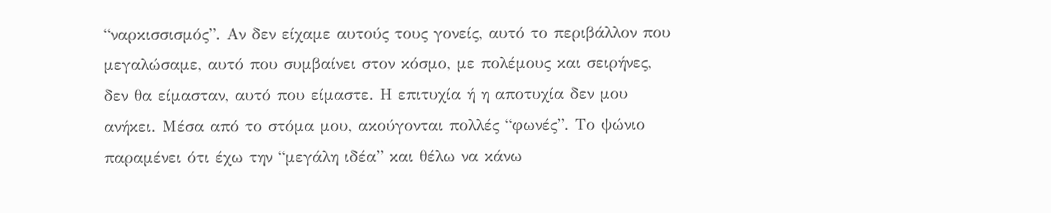“ναρκισσισμός”. Αν δεν είχαμε αυτούς τους γονείς, αυτό το περιβάλλον που μεγαλώσαμε, αυτό που συμβαίνει στον κόσμο, με πολέμους και σειρήνες, δεν θα είμασταν, αυτό που είμαστε. Η επιτυχία ή η αποτυχία δεν μου ανήκει. Μέσα από το στόμα μου, ακούγονται πολλές “φωνές”. Το ψώνιο παραμένει ότι έχω την “μεγάλη ιδέα” και θέλω να κάνω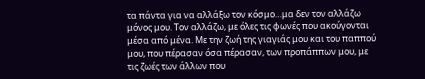τα πάντα για να αλλάξω τον κόσμο…μα δεν τον αλλάζω μόνος μου. Τον αλλάζω, με όλες τις φωνές που ακούγονται μέσα από μένα. Με την ζωή της γιαγιάς μου και του παππού μου, που πέρασαν όσα πέρασαν, των προπάππων μου, με τις ζωές των άλλων που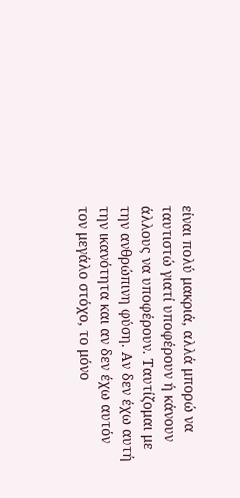είναι πολύ μακριά, αλλά μπορώ να ταυτιστώ γιατί υποφέρουν ή κάνουν άλλους να υποφέρουν. Ταυτίζομαι με την ανθρώπινη φύση. Αν δεν έχω αυτή την ικανότητα και αν δεν έχω αυτόν τον μεγάλο στόχο, το μόνο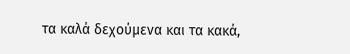τα καλά δεχούμενα και τα κακά,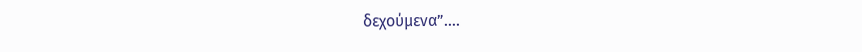δεχούμενα”….